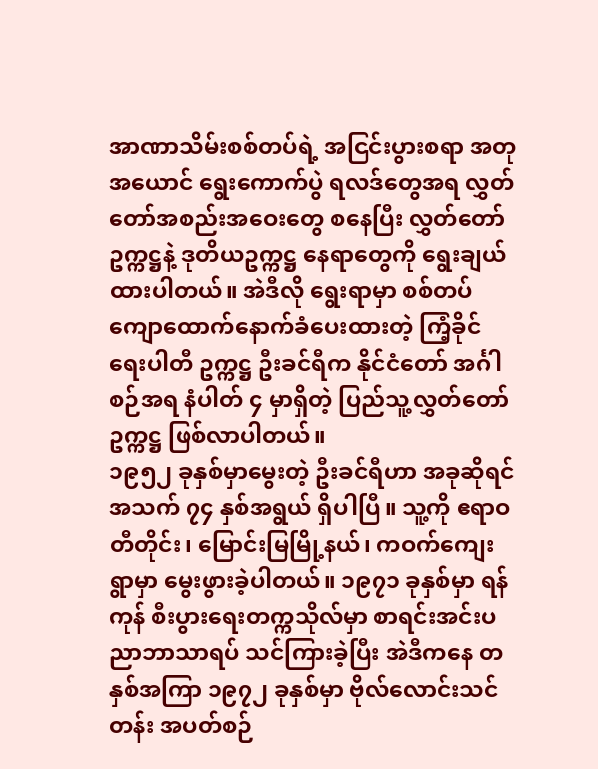အာဏာသိမ်းစစ်တပ်ရဲ့ အငြင်းပွားစရာ အတုအယောင် ရွေးကောက်ပွဲ ရလဒ်တွေအရ လွှတ်တော်အစည်းအဝေးတွေ စနေပြီး လွှတ်တော်ဥက္ကဋ္ဌနဲ့ ဒုတိယဥက္ကဋ္ဌ နေရာတွေကို ရွေးချယ်ထားပါတယ်။ အဲဒီလို ရွေးရာမှာ စစ်တပ် ကျောထောက်နောက်ခံပေးထားတဲ့ ကြံ့ခိုင်ရေးပါတီ ဥက္ကဋ္ဌ ဦးခင်ရီက နိုင်ငံတော် အင်္ဂါစဉ်အရ နံပါတ် ၄ မှာရှိတဲ့ ပြည်သူ့လွှတ်တော်ဥက္ကဋ္ဌ ဖြစ်လာပါတယ်။
၁၉၅၂ ခုနှစ်မှာမွေးတဲ့ ဦးခင်ရီဟာ အခုဆိုရင် အသက် ၇၄ နှစ်အရွယ် ရှိပါပြီ။ သူ့ကို ဧရာဝတီတိုင်း၊ မြောင်းမြမြို့နယ်၊ ကဝက်ကျေးရွာမှာ မွေးဖွားခဲ့ပါတယ်။ ၁၉၇၁ ခုနှစ်မှာ ရန်ကုန် စီးပွားရေးတက္ကသိုလ်မှာ စာရင်းအင်းပညာဘာသာရပ် သင်ကြားခဲ့ပြီး အဲဒီကနေ တနှစ်အကြာ ၁၉၇၂ ခုနှစ်မှာ ဗိုလ်လောင်းသင်တန်း အပတ်စဉ်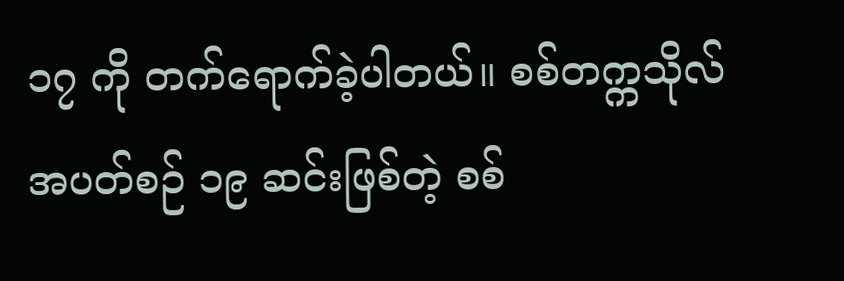၁၇ ကို တက်ရောက်ခဲ့ပါတယ်။ စစ်တက္ကသိုလ် အပတ်စဉ် ၁၉ ဆင်းဖြစ်တဲ့ စစ်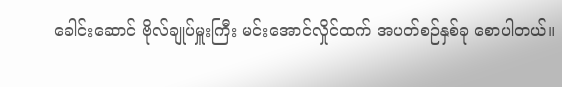ခေါင်းဆောင် ဗိုလ်ချုပ်မှူးကြီး မင်းအောင်လှိုင်ထက် အပတ်စဉ်နှစ်ခု စောပါတယ်။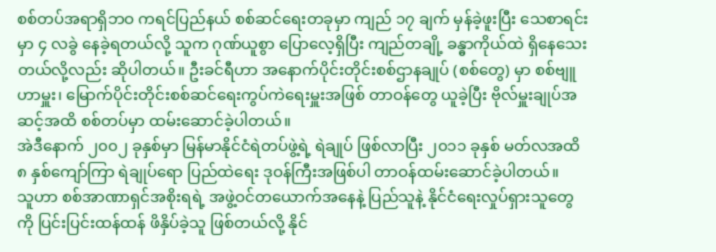စစ်တပ်အရာရှိဘဝ ကရင်ပြည်နယ် စစ်ဆင်ရေးတခုမှာ ကျည် ၁၇ ချက် မှန်ခဲ့ဖူးပြီး သေစာရင်းမှာ ၄ လခွဲ နေခဲ့ရတယ်လို့ သူက ဂုဏ်ယူစွာ ပြောလေ့ရှိပြီး ကျည်တချို့ ခန္ဓာကိုယ်ထဲ ရှိနေသေးတယ်လို့လည်း ဆိုပါတယ်။ ဦးခင်ရီဟာ အနောက်ပိုင်းတိုင်းစစ်ဌာနချုပ် (စစ်တွေ) မှာ စစ်ဗျူဟာမှူး၊ မြောက်ပိုင်းတိုင်းစစ်ဆင်ရေးကွပ်ကဲရေးမှူးအဖြစ် တာဝန်တွေ ယူခဲ့ပြီး ဗိုလ်မှူးချုပ်အဆင့်အထိ စစ်တပ်မှာ ထမ်းဆောင်ခဲ့ပါတယ်။
အဲဒီနောက် ၂၀၀၂ ခုနှစ်မှာ မြန်မာနိုင်ငံရဲတပ်ဖွဲ့ရဲ့ ရဲချုပ် ဖြစ်လာပြီး ၂၀၁၁ ခုနှစ် မတ်လအထိ ၈ နှစ်ကျော်ကြာ ရဲချုပ်ရော ပြည်ထဲရေး ဒုဝန်ကြီးအဖြစ်ပါ တာဝန်ထမ်းဆောင်ခဲ့ပါတယ်။
သူဟာ စစ်အာဏာရှင်အစိုးရရဲ့ အဖွဲ့ဝင်တယောက်အနေနဲ့ ပြည်သူနဲ့ နိုင်ငံရေးလှုပ်ရှားသူတွေကို ပြင်းပြင်းထန်ထန် ဖိနှိပ်ခဲ့သူ ဖြစ်တယ်လို့ နိုင်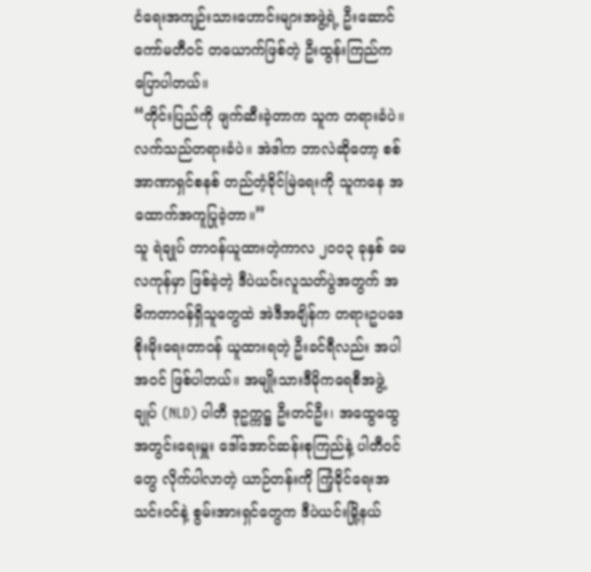ငံရေးအကျဉ်းသားဟောင်းများအဖွဲ့ရဲ့ ဦးဆောင်ကော်မတီဝင် တယောက်ဖြစ်တဲ့ ဦးထွန်းကြည်က ပြောပါတယ်။
“တိုင်းပြည်ကို ဖျက်ဆီးခဲ့တာက သူက တရားခံပဲ။ လက်သည်တရားခံပဲ။ အဲဒါက ဘာလဲဆိုတော့ စစ်အာဏာရှင်စနစ် တည်တံ့ခိုင်မြဲရေးကို သူကနေ အထောက်အကူပြုခဲ့တာ။”
သူ ရဲချုပ် တာဝန်ယူထားတဲ့ကာလ ၂၀၀၃ ခုနှစ် မေလကုန်မှာ ဖြစ်ခဲ့တဲ့ ဒီပဲယင်းလူသတ်ပွဲအတွက် အဓိကတာဝန်ရှိသူတွေထဲ အဲဒီအချိန်က တရားဥပဒေစိုးမိုးရေးတာဝန် ယူထားရတဲ့ ဦးခင်ရီလည်း အပါအဝင် ဖြစ်ပါတယ်။ အမျိုးသားဒီမိုကရေစီအဖွဲ့ချုပ် (NLD) ပါတီ ဒုဥက္ကဋ္ဌ ဦးတင်ဦး၊ အထွေထွေအတွင်းရေးမှူး ဒေါ်အောင်ဆန်းစုကြည်နဲ့ ပါတီဝင်တွေ လိုက်ပါလာတဲ့ ယာဉ်တန်းကို ကြံ့ခိုင်ရေးအသင်းဝင်နဲ့ စွမ်းအားရှင်တွေက ဒီပဲယင်းမြို့နယ်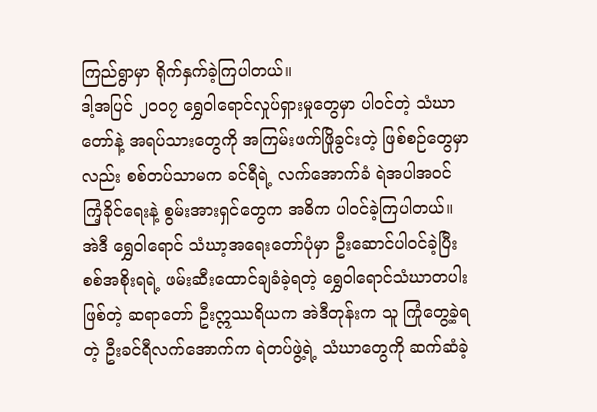ကြည်ရွာမှာ ရိုက်နှက်ခဲ့ကြပါတယ်။
ဒါ့အပြင် ၂၀၀၇ ရွှေဝါရောင်လှုပ်ရှားမှုတွေမှာ ပါဝင်တဲ့ သံဃာတော်နဲ့ အရပ်သားတွေကို အကြမ်းဖက်ဖြိုခွင်းတဲ့ ဖြစ်စဉ်တွေမှာလည်း စစ်တပ်သာမက ခင်ရီရဲ့ လက်အောက်ခံ ရဲအပါအဝင် ကြံ့ခိုင်ရေးနဲ့ စွမ်းအားရှင်တွေက အဓိက ပါဝင်ခဲ့ကြပါတယ်။
အဲဒီ ရွှေဝါရောင် သံဃာ့အရေးတော်ပုံမှာ ဦးဆောင်ပါဝင်ခဲ့ပြီး စစ်အစိုးရရဲ့ ဖမ်းဆီးထောင်ချခံခဲ့ရတဲ့ ရွှေဝါရောင်သံဃာတပါးဖြစ်တဲ့ ဆရာတော် ဦးဣဿရိယက အဲဒီတုန်းက သူ ကြုံတွေ့ခဲ့ရတဲ့ ဦးခင်ရီလက်အောက်က ရဲတပ်ဖွဲ့ရဲ့ သံဃာတွေကို ဆက်ဆံခဲ့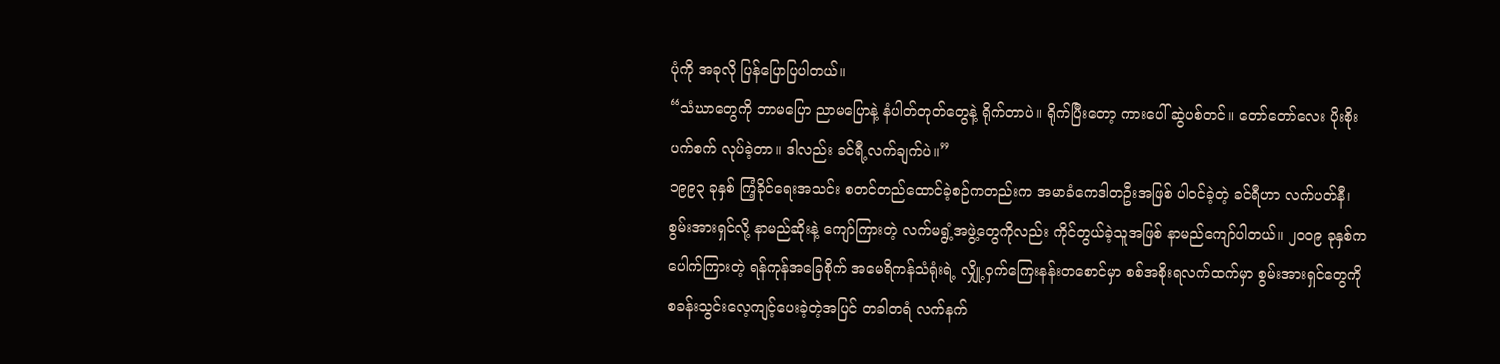ပုံကို အခုလို ပြန်ပြောပြပါတယ်။
“သံဃာတွေကို ဘာမပြော ညာမပြောနဲ့ နံပါတ်တုတ်တွေနဲ့ ရိုက်တာပဲ။ ရိုက်ပြီးတော့ ကားပေါ် ဆွဲပစ်တင်။ တော်တော်လေး ပိုးစိုးပက်စက် လုပ်ခဲ့တာ။ ဒါလည်း ခင်ရီ့လက်ချက်ပဲ။”
၁၉၉၃ ခုနှစ် ကြံ့ခိုင်ရေးအသင်း စတင်တည်ထောင်ခဲ့စဉ်ကတည်းက အမာခံကေဒါတဦးအဖြစ် ပါဝင်ခဲ့တဲ့ ခင်ရီဟာ လက်ပတ်နီ၊ စွမ်းအားရှင်လို့ နာမည်ဆိုးနဲ့ ကျော်ကြားတဲ့ လက်မရွံ့အဖွဲ့တွေကိုလည်း ကိုင်တွယ်ခဲ့သူအဖြစ် နာမည်ကျော်ပါတယ်။ ၂၀၀၉ ခုနှစ်က ပေါက်ကြားတဲ့ ရန်ကုန်အခြေစိုက် အမေရိကန်သံရုံးရဲ့ လျှို့ဝှက်ကြေးနန်းတစောင်မှာ စစ်အစိုးရလက်ထက်မှာ စွမ်းအားရှင်တွေကို စခန်းသွင်းလေ့ကျင့်ပေးခဲ့တဲ့အပြင် တခါတရံ လက်နက်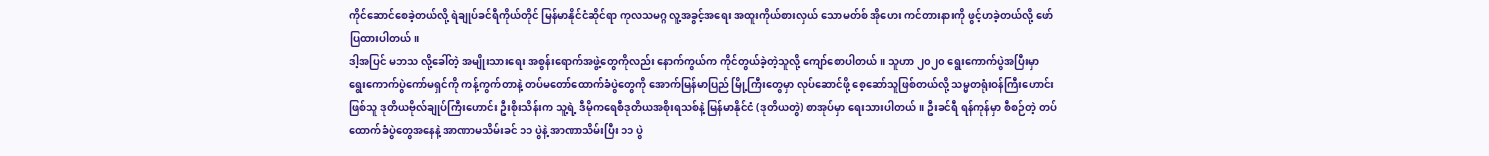ကိုင်ဆောင်စေခဲ့တယ်လို့ ရဲချုပ်ခင်ရီကိုယ်တိုင် မြန်မာနိုင်ငံဆိုင်ရာ ကုလသမဂ္ဂ လူ့အခွင့်အရေး အထူးကိုယ်စားလှယ် သောမတ်စ် အိုဟေး ကင်တားနားကို ဖွင့်ဟခဲ့တယ်လို့ ဖော်ပြထားပါတယ်။
ဒါ့အပြင် မဘသ လို့ခေါ်တဲ့ အမျိုးသားရေး အစွန်းရောက်အဖွဲ့တွေကိုလည်း နောက်ကွယ်က ကိုင်တွယ်ခဲ့တဲ့သူလို့ ကျော်စောပါတယ်။ သူဟာ ၂၀၂၀ ရွေးကောက်ပွဲအပြီးမှာ ရွေးကောက်ပွဲကော်မရှင်ကို ကန့်ကွက်တာနဲ့ တပ်မတော်ထောက်ခံပွဲတွေကို အောက်မြန်မာပြည် မြို့ကြီးတွေမှာ လုပ်ဆောင်ဖို့ စေ့ဆော်သူဖြစ်တယ်လို့ သမ္မတရုံးဝန်ကြီးဟောင်းဖြစ်သူ ဒုတိယဗိုလ်ချုပ်ကြီးဟောင်း ဦးစိုးသိန်းက သူ့ရဲ့ ဒီမိုကရေစီဒုတိယအစိုးရသစ်နဲ့ မြန်မာနိုင်ငံ (ဒုတိယတွဲ) စာအုပ်မှာ ရေးသားပါတယ်။ ဦးခင်ရီ ရန်ကုန်မှာ စီစဉ်တဲ့ တပ်ထောက်ခံပွဲတွေအနေနဲ့ အာဏာမသိမ်းခင် ၁၁ ပွဲနဲ့ အာဏာသိမ်းပြီး ၁၁ ပွဲ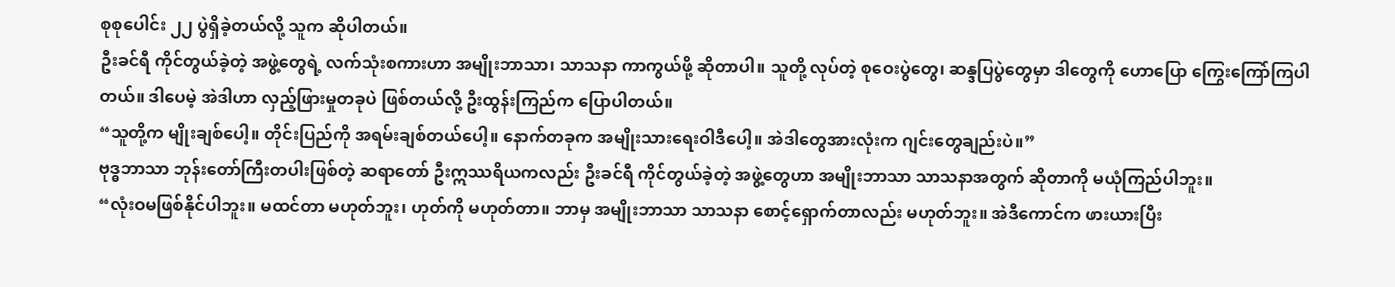စုစုပေါင်း ၂၂ ပွဲရှိခဲ့တယ်လို့ သူက ဆိုပါတယ်။
ဦးခင်ရီ ကိုင်တွယ်ခဲ့တဲ့ အဖွဲ့တွေရဲ့ လက်သုံးစကားဟာ အမျိုးဘာသာ၊ သာသနာ ကာကွယ်ဖို့ ဆိုတာပါ။ သူတို့ လုပ်တဲ့ စုဝေးပွဲတွေ၊ ဆန္ဒပြပွဲတွေမှာ ဒါတွေကို ဟောပြော ကြွေးကြော်ကြပါတယ်။ ဒါပေမဲ့ အဲဒါဟာ လှည့်ဖြားမှုတခုပဲ ဖြစ်တယ်လို့ ဦးထွန်းကြည်က ပြောပါတယ်။
“သူတို့က မျိုးချစ်ပေါ့။ တိုင်းပြည်ကို အရမ်းချစ်တယ်ပေါ့။ နောက်တခုက အမျိုးသားရေးဝါဒီပေါ့။ အဲဒါတွေအားလုံးက ဂျင်းတွေချည်းပဲ။”
ဗုဒ္ဓဘာသာ ဘုန်းတော်ကြီးတပါးဖြစ်တဲ့ ဆရာတော် ဦးဣဿရိယကလည်း ဦးခင်ရီ ကိုင်တွယ်ခဲ့တဲ့ အဖွဲ့တွေဟာ အမျိုးဘာသာ သာသနာအတွက် ဆိုတာကို မယုံကြည်ပါဘူး။
“လုံးဝမဖြစ်နိုင်ပါဘူး။ မထင်တာ မဟုတ်ဘူး၊ ဟုတ်ကို မဟုတ်တာ။ ဘာမှ အမျိုးဘာသာ သာသနာ စောင့်ရှောက်တာလည်း မဟုတ်ဘူး။ အဲဒီကောင်က ဖားယားပြီး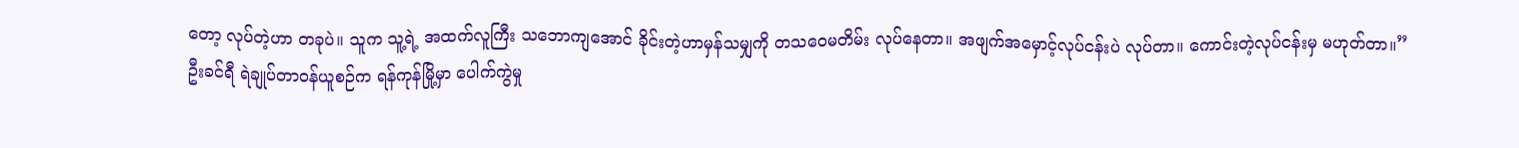တော့ လုပ်တဲ့ဟာ တခုပဲ။ သူက သူ့ရဲ့ အထက်လူကြီး သဘောကျအောင် ခိုင်းတဲ့ဟာမှန်သမျှကို တသဝေမတိမ်း လုပ်နေတာ။ အဖျက်အမှောင့်လုပ်ငန်းပဲ လုပ်တာ။ ကောင်းတဲ့လုပ်ငန်းမှ မဟုတ်တာ။”
ဦးခင်ရီ ရဲချုပ်တာဝန်ယူစဉ်က ရန်ကုန်မြို့မှာ ပေါက်ကွဲမှု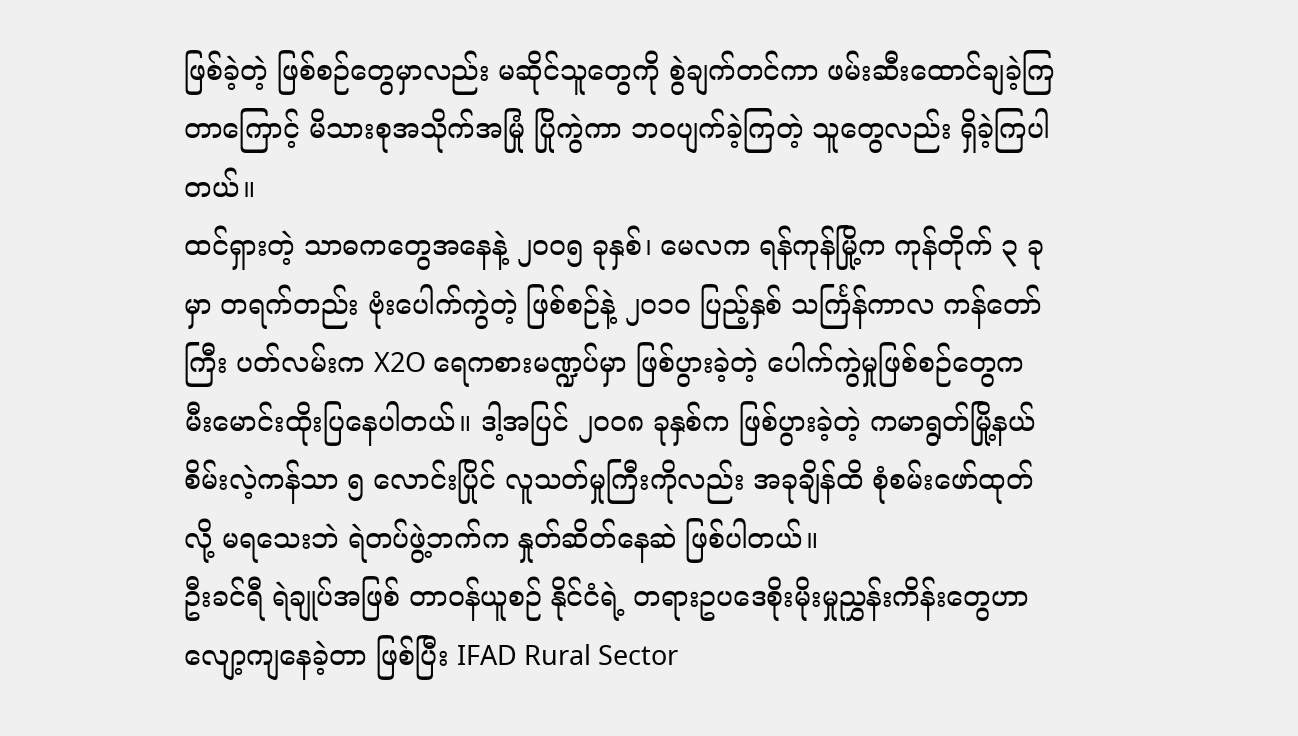ဖြစ်ခဲ့တဲ့ ဖြစ်စဉ်တွေမှာလည်း မဆိုင်သူတွေကို စွဲချက်တင်ကာ ဖမ်းဆီးထောင်ချခဲ့ကြတာကြောင့် မိသားစုအသိုက်အမြုံ ပြိုကွဲကာ ဘဝပျက်ခဲ့ကြတဲ့ သူတွေလည်း ရှိခဲ့ကြပါတယ်။
ထင်ရှားတဲ့ သာဓကတွေအနေနဲ့ ၂၀၀၅ ခုနှစ်၊ မေလက ရန်ကုန်မြို့က ကုန်တိုက် ၃ ခုမှာ တရက်တည်း ဗုံးပေါက်ကွဲတဲ့ ဖြစ်စဉ်နဲ့ ၂၀၁၀ ပြည့်နှစ် သင်္ကြန်ကာလ ကန်တော်ကြီး ပတ်လမ်းက X2O ရေကစားမဏ္ဍပ်မှာ ဖြစ်ပွားခဲ့တဲ့ ပေါက်ကွဲမှုဖြစ်စဉ်တွေက မီးမောင်းထိုးပြနေပါတယ်။ ဒါ့အပြင် ၂၀၀၈ ခုနှစ်က ဖြစ်ပွားခဲ့တဲ့ ကမာရွတ်မြို့နယ် စိမ်းလဲ့ကန်သာ ၅ လောင်းပြိုင် လူသတ်မှုကြီးကိုလည်း အခုချိန်ထိ စုံစမ်းဖော်ထုတ်လို့ မရသေးဘဲ ရဲတပ်ဖွဲ့ဘက်က နှုတ်ဆိတ်နေဆဲ ဖြစ်ပါတယ်။
ဦးခင်ရီ ရဲချုပ်အဖြစ် တာဝန်ယူစဉ် နိုင်ငံရဲ့ တရားဥပဒေစိုးမိုးမှုညွှန်းကိန်းတွေဟာ လျော့ကျနေခဲ့တာ ဖြစ်ပြီး IFAD Rural Sector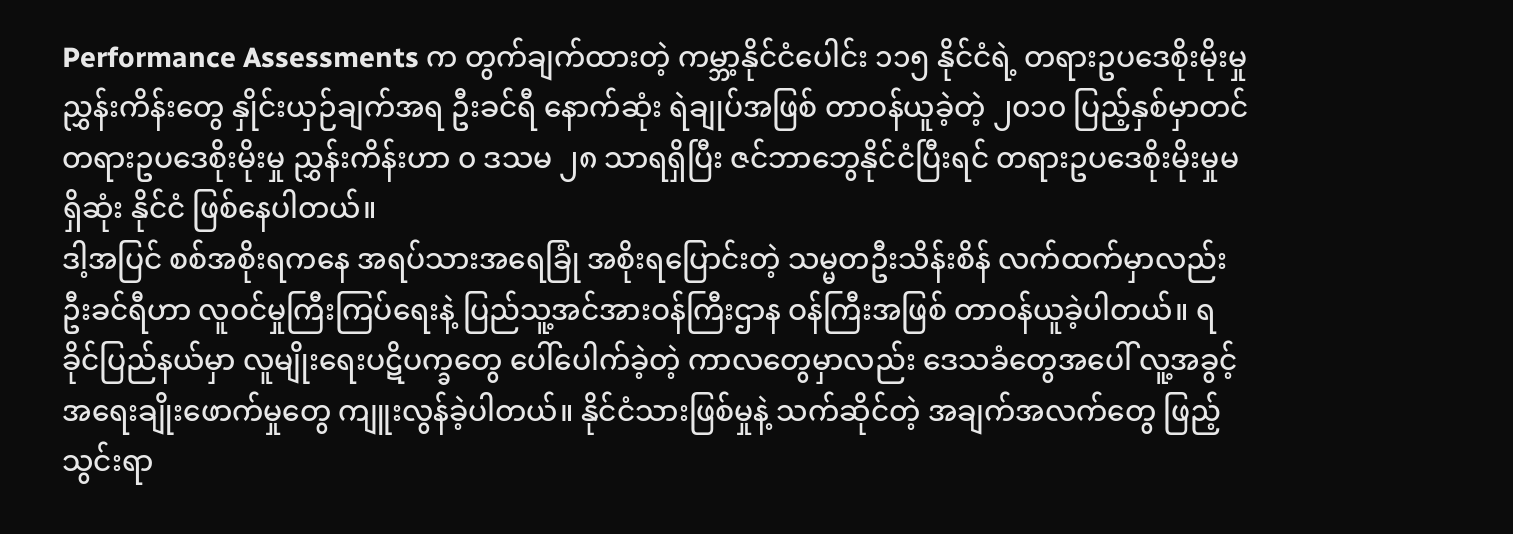Performance Assessments က တွက်ချက်ထားတဲ့ ကမ္ဘာ့နိုင်ငံပေါင်း ၁၁၅ နိုင်ငံရဲ့ တရားဥပဒေစိုးမိုးမှုညွှန်းကိန်းတွေ နှိုင်းယှဉ်ချက်အရ ဦးခင်ရီ နောက်ဆုံး ရဲချုပ်အဖြစ် တာဝန်ယူခဲ့တဲ့ ၂၀၁၀ ပြည့်နှစ်မှာတင် တရားဥပဒေစိုးမိုးမှု ညွှန်းကိန်းဟာ ၀ ဒသမ ၂၈ သာရရှိပြီး ဇင်ဘာဘွေနိုင်ငံပြီးရင် တရားဥပဒေစိုးမိုးမှုမရှိဆုံး နိုင်ငံ ဖြစ်နေပါတယ်။
ဒါ့အပြင် စစ်အစိုးရကနေ အရပ်သားအရေခြုံ အစိုးရပြောင်းတဲ့ သမ္မတဦးသိန်းစိန် လက်ထက်မှာလည်း ဦးခင်ရီဟာ လူဝင်မှုကြီးကြပ်ရေးနဲ့ ပြည်သူ့အင်အားဝန်ကြီးဌာန ဝန်ကြီးအဖြစ် တာဝန်ယူခဲ့ပါတယ်။ ရခိုင်ပြည်နယ်မှာ လူမျိုးရေးပဋိပက္ခတွေ ပေါ်ပေါက်ခဲ့တဲ့ ကာလတွေမှာလည်း ဒေသခံတွေအပေါ် လူ့အခွင့်အရေးချိုးဖောက်မှုတွေ ကျူးလွန်ခဲ့ပါတယ်။ နိုင်ငံသားဖြစ်မှုနဲ့ သက်ဆိုင်တဲ့ အချက်အလက်တွေ ဖြည့်သွင်းရာ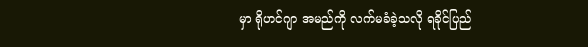မှာ ရိုဟင်ဂျာ အမည်ကို လက်မခံခဲ့သလို ရခိုင်ပြည်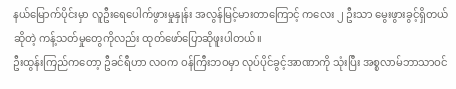နယ်မြောက်ပိုင်းမှာ လူဦးရေပေါက်ဖွားမှုနှုန်း အလွန်မြင့်မားတာကြောင့် ကလေး ၂ ဦးသာ မွေးဖွားခွင့်ရှိတယ်ဆိုတဲ့ ကန့်သတ်မှုတွေကိုလည်း ထုတ်ဖော်ပြောဆိုဖူးပါတယ်။
ဦးထွန်းကြည်ကတော့ ဦခင်ရီဟာ လဝက ဝန်ကြီးဘဝမှာ လုပ်ပိုင်ခွင့်အာဏာကို သုံးပြီး အစ္စလာမ်ဘာသာဝင်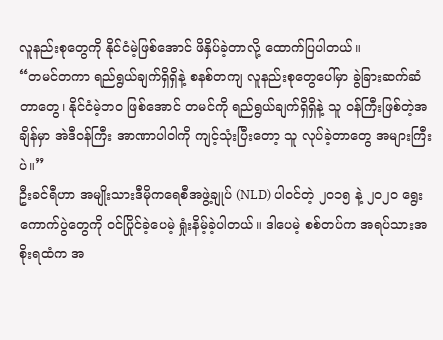လူနည်းစုတွေကို နိုင်ငံမဲ့ဖြစ်အောင် ဖိနှိပ်ခဲ့တာလို့ ထောက်ပြပါတယ်။
“တမင်တကာ ရည်ရွယ်ချက်ရှိရှိနဲ့ စနစ်တကျ လူနည်းစုတွေပေါ်မှာ ခွဲခြားဆက်ဆံတာတွေ၊ နိုင်ငံမဲ့ဘဝ ဖြစ်အောင် တမင်ကို ရည်ရွယ်ချက်ရှိရှိနဲ့ သူ ဝန်ကြီးဖြစ်တဲ့အချိန်မှာ အဲဒီဝန်ကြီး အာဏာပါဝါကို ကျင့်သုံးပြီးတော့ သူ လုပ်ခဲ့တာတွေ အများကြီးပဲ။”
ဦးခင်ရီဟာ အမျိုးသားဒီမိုကရေစီအဖွဲ့ချုပ် (NLD) ပါဝင်တဲ့ ၂၀၁၅ နဲ့ ၂၀၂၀ ရွေးကောက်ပွဲတွေကို ဝင်ပြိုင်ခဲ့ပေမဲ့ ရှုံးနိမ့်ခဲ့ပါတယ်။ ဒါပေမဲ့ စစ်တပ်က အရပ်သားအစိုးရထံက အ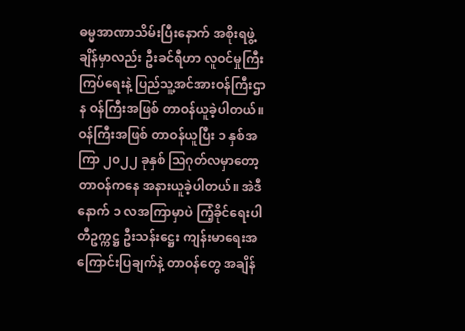ဓမ္မအာဏာသိမ်းပြီးနောက် အစိုးရဖွဲ့ချိန်မှာလည်း ဦးခင်ရီဟာ လူဝင်မှုကြီးကြပ်ရေးနဲ့ ပြည်သူ့အင်အားဝန်ကြီးဌာန ဝန်ကြီးအဖြစ် တာဝန်ယူခဲ့ပါတယ်။ ဝန်ကြီးအဖြစ် တာဝန်ယူပြီး ၁ နှစ်အကြာ ၂၀၂၂ ခုနှစ် ဩဂုတ်လမှာတော့ တာဝန်ကနေ အနားယူခဲ့ပါတယ်။ အဲဒီနောက် ၁ လအကြာမှာပဲ ကြံ့ခိုင်ရေးပါတီဥက္ကဋ္ဌ ဦးသန်းဋ္ဌေး ကျန်းမာရေးအကြောင်းပြချက်နဲ့ တာဝန်တွေ အချိန်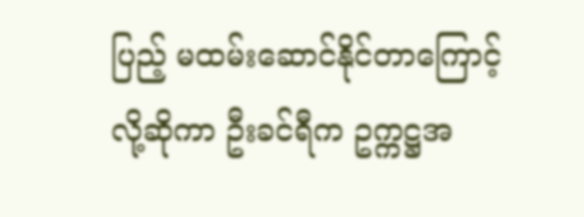ပြည့် မထမ်းဆောင်နိုင်တာကြောင့်လို့ဆိုကာ ဦးခင်ရီက ဥက္ကဋ္ဌအ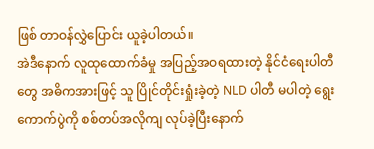ဖြစ် တာဝန်လွှဲပြောင်း ယူခဲ့ပါတယ်။
အဲဒီနောက် လူထုထောက်ခံမှု အပြည့်အဝရထားတဲ့ နိုင်ငံရေးပါတီတွေ အဓိကအားဖြင့် သူ ပြိုင်တိုင်းရှုံးခဲ့တဲ့ NLD ပါတီ မပါတဲ့ ရွေးကောက်ပွဲကို စစ်တပ်အလိုကျ လုပ်ခဲ့ပြီးနောက်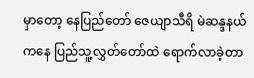မှာတော့ နေပြည်တော် ဇေယျာသီရိ မဲဆန္ဒနယ်ကနေ ပြည်သူ့လွှတ်တော်ထဲ ရောက်လာခဲ့တာ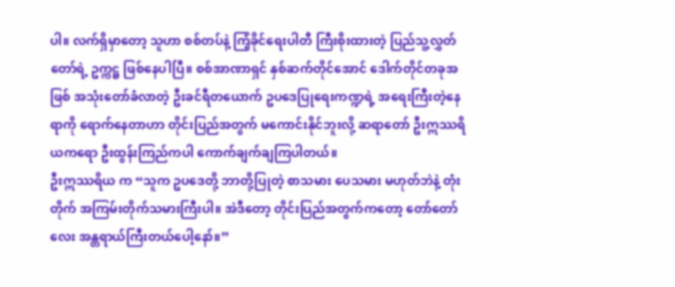ပါ။ လက်ရှိမှာတော့ သူဟာ စစ်တပ်နဲ့ ကြံ့ခိုင်ရေးပါတီ ကြီးစိုးထားတဲ့ ပြည်သူ့လွှတ်တော်ရဲ့ ဥက္ကဋ္ဌ ဖြစ်နေပါပြီ။ စစ်အာဏာရှင် နှစ်ဆက်တိုင်အောင် ဒေါက်တိုင်တခုအဖြစ် အသုံးတော်ခံလာတဲ့ ဦးခင်ရီတယောက် ဥပဒေပြုရေးကဏ္ဍရဲ့ အရေးကြီးတဲ့နေရာကို ရောက်နေတာဟာ တိုင်းပြည်အတွက် မကောင်းနိုင်ဘူးလို့ ဆရာတော် ဦးဣဿရိယကရော ဦးထွန်းကြည်ကပါ ကောက်ချက်ချကြပါတယ်။
ဦးဣဿရိယ က “သူက ဥပဒေတို့ ဘာတို့ပြုတဲ့ စာသမား ပေသမား မဟုတ်ဘဲနဲ့ တုံးတိုက် အကြမ်းတိုက်သမားကြီးပါ။ အဲဒီတော့ တိုင်းပြည်အတွက်ကတော့ တော်တော်လေး အန္တရာယ်ကြီးတယ်ပေါ့နော်။”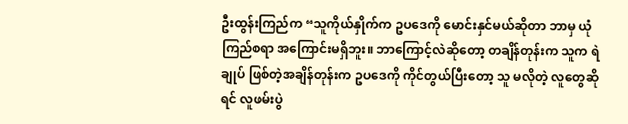ဦးထွန်းကြည်က “သူကိုယ်နှိုက်က ဥပဒေကို မောင်းနှင်မယ်ဆိုတာ ဘာမှ ယုံကြည်စရာ အကြောင်းမရှိဘူး။ ဘာကြောင့်လဲဆိုတော့ တချိန်တုန်းက သူက ရဲချုပ် ဖြစ်တဲ့အချိန်တုန်းက ဥပဒေကို ကိုင်တွယ်ပြီးတော့ သူ မလိုတဲ့ လူတွေဆိုရင် လူဖမ်းပွဲ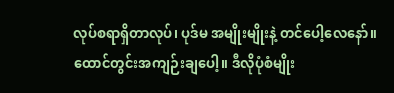လုပ်စရာရှိတာလုပ်၊ ပုဒ်မ အမျိုးမျိုးနဲ့ တင်ပေါ့လေနော်။ ထောင်တွင်းအကျဉ်းချပေါ့။ ဒီလိုပုံစံမျိုး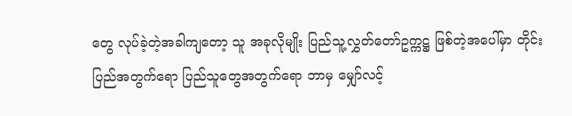တွေ လုပ်ခဲ့တဲ့အခါကျတော့ သူ အခုလိုမျိုး ပြည်သူ့လွှတ်တော်ဥက္ကဋ္ဌ ဖြစ်တဲ့အပေါ်မှာ တိုင်းပြည်အတွက်ရော ပြည်သူတွေအတွက်ရော ဘာမှ မျှော်လင့်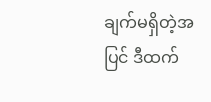ချက်မရှိတဲ့အပြင် ဒီထက်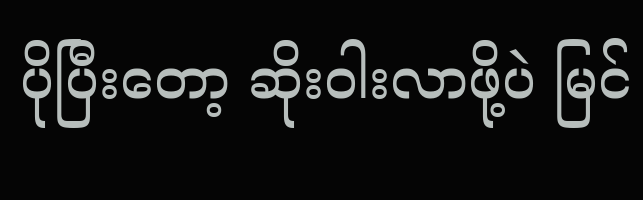ပိုပြီးတော့ ဆိုးဝါးလာဖို့ပဲ မြင်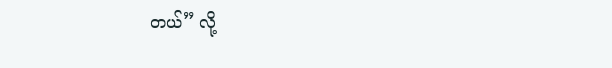တယ်” လို့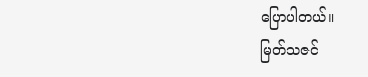ပြောပါတယ်။
မြတ်သဇင်